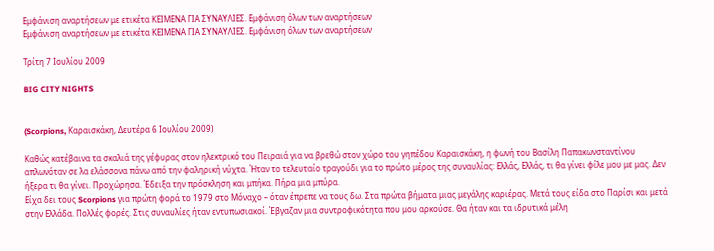Εμφάνιση αναρτήσεων με ετικέτα ΚΕΙΜΕΝΑ ΓΙΑ ΣΥΝΑΥΛΙΕΣ. Εμφάνιση όλων των αναρτήσεων
Εμφάνιση αναρτήσεων με ετικέτα ΚΕΙΜΕΝΑ ΓΙΑ ΣΥΝΑΥΛΙΕΣ. Εμφάνιση όλων των αναρτήσεων

Τρίτη 7 Ιουλίου 2009

BIG CITY NIGHTS


(Scorpions, Καραισκάκη, Δευτέρα 6 Ιουλίου 2009)

Καθώς κατέβαινα τα σκαλιά της γέφυρας στον ηλεκτρικό του Πειραιά για να βρεθώ στον χώρο του γηπέδου Καραισκάκη, η φωνή του Βασίλη Παπακωνσταντίνου απλωνόταν σε λα ελάσσονα πάνω από την φαληρική νύχτα. Ήταν το τελευταίο τραγούδι για το πρώτο μέρος της συναυλίας: Ελλάς, Ελλάς, τι θα γίνει φίλε μου με μας. Δεν ήξερα τι θα γίνει. Προχώρησα. Έδειξα την πρόσκληση και μπήκα. Πήρα μια μπύρα.
Είχα δει τους Scorpions για πρώτη φορά το 1979 στο Μόναχο – όταν έπρεπε να τους δω. Στα πρώτα βήματα μιας μεγάλης καριέρας. Μετά τους είδα στο Παρίσι και μετά στην Ελλάδα. Πολλές φορές. Στις συναυλίες ήταν εντυπωσιακοί. Έβγαζαν μια συντροφικότητα που μου αρκούσε. Θα ήταν και τα ιδρυτικά μέλη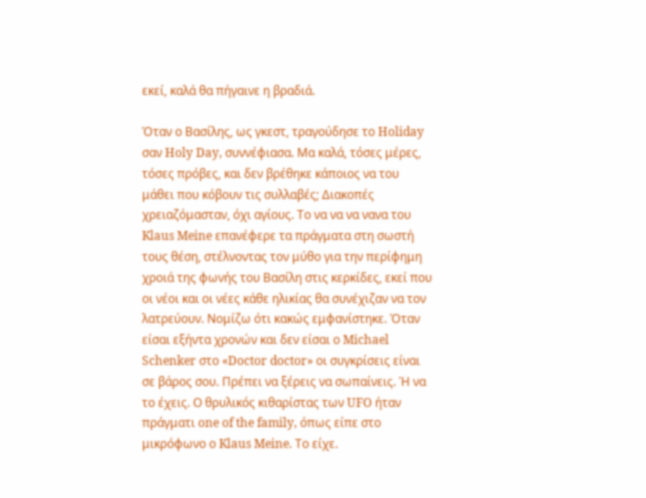εκεί, καλά θα πήγαινε η βραδιά.

Όταν ο Βασίλης, ως γκεστ, τραγούδησε το Holiday σαν Holy Day, συννέφιασα. Μα καλά, τόσες μέρες, τόσες πρόβες, και δεν βρέθηκε κάποιος να του μάθει που κόβουν τις συλλαβές; Διακοπές χρειαζόμασταν, όχι αγίους. Το να να να νανα του Klaus Meine επανέφερε τα πράγματα στη σωστή τους θέση, στέλνοντας τον μύθο για την περίφημη χροιά της φωνής του Βασίλη στις κερκίδες, εκεί που οι νέοι και οι νέες κάθε ηλικίας θα συνέχιζαν να τον λατρεύουν. Νομίζω ότι κακώς εμφανίστηκε. Όταν είσαι εξήντα χρονών και δεν είσαι ο Michael Schenker στο «Doctor doctor» οι συγκρίσεις είναι σε βάρος σου. Πρέπει να ξέρεις να σωπαίνεις. Ή να το έχεις. Ο θρυλικός κιθαρίστας των UFO ήταν πράγματι one of the family, όπως είπε στο μικρόφωνο ο Klaus Meine. Το είχε.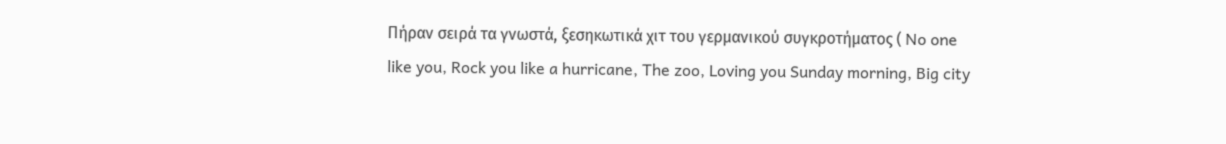Πήραν σειρά τα γνωστά, ξεσηκωτικά χιτ του γερμανικού συγκροτήματος ( No one like you, Rock you like a hurricane, The zoo, Loving you Sunday morning, Big city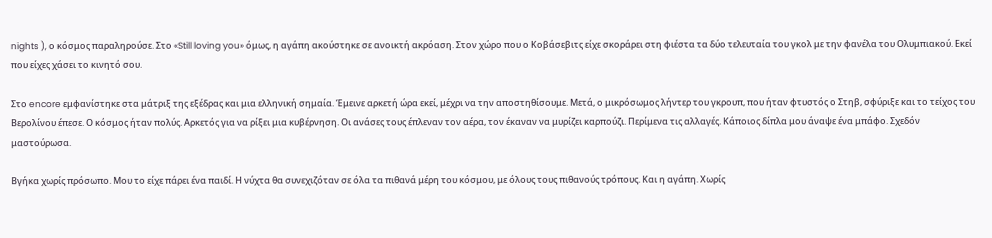nights ), ο κόσμος παραληρούσε. Στο «Still loving you» όμως, η αγάπη ακούστηκε σε ανοικτή ακρόαση. Στον χώρο που ο Κοβάσεβιτς είχε σκοράρει στη φιέστα τα δύο τελευταία του γκολ με την φανέλα του Ολυμπιακού. Εκεί που είχες χάσει το κινητό σου.

Στο encore εμφανίστηκε στα μάτριξ της εξέδρας και μια ελληνική σημαία. Έμεινε αρκετή ώρα εκεί, μέχρι να την αποστηθίσουμε. Μετά, ο μικρόσωμος λήντερ του γκρουπ, που ήταν φτυστός ο Στηβ, σφύριξε και το τείχος του Βερολίνου έπεσε. Ο κόσμος ήταν πολύς. Αρκετός για να ρίξει μια κυβέρνηση. Οι ανάσες τους έπλεναν τον αέρα, τον έκαναν να μυρίζει καρπούζι. Περίμενα τις αλλαγές. Κάποιος δίπλα μου άναψε ένα μπάφο. Σχεδόν μαστούρωσα.

Βγήκα χωρίς πρόσωπο. Μου το είχε πάρει ένα παιδί. Η νύχτα θα συνεχιζόταν σε όλα τα πιθανά μέρη του κόσμου, με όλους τους πιθανούς τρόπους. Και η αγάπη. Χωρίς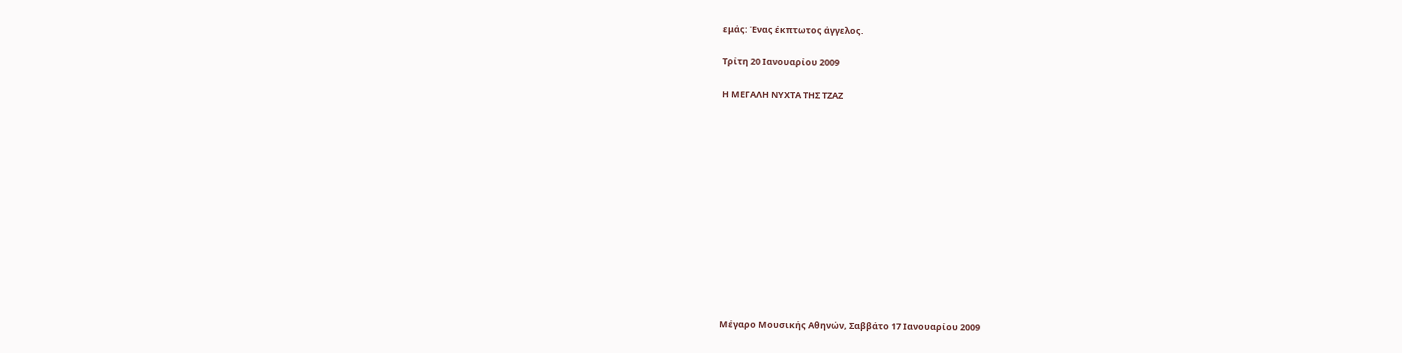εμάς: Ένας έκπτωτος άγγελος.

Τρίτη 20 Ιανουαρίου 2009

Η ΜΕΓΑΛΗ ΝΥΧΤΑ ΤΗΣ ΤΖΑΖ













Μέγαρο Μουσικής Αθηνών, Σαββάτο 17 Ιανουαρίου 2009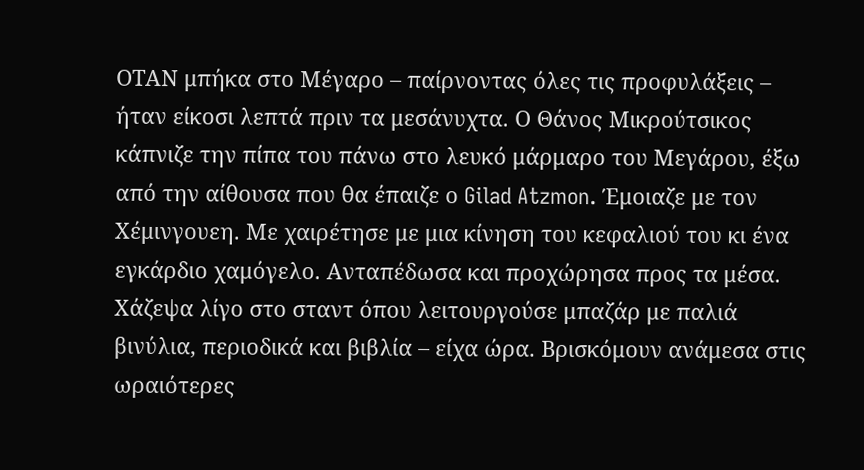ΟΤΑΝ μπήκα στο Μέγαρο – παίρνοντας όλες τις προφυλάξεις – ήταν είκοσι λεπτά πριν τα μεσάνυχτα. Ο Θάνος Μικρούτσικος κάπνιζε την πίπα του πάνω στο λευκό μάρμαρο του Μεγάρου, έξω από την αίθουσα που θα έπαιζε ο Gilad Atzmon. Έμοιαζε με τον Χέμινγουεη. Με χαιρέτησε με μια κίνηση του κεφαλιού του κι ένα εγκάρδιο χαμόγελο. Ανταπέδωσα και προχώρησα προς τα μέσα. Χάζεψα λίγο στο σταντ όπου λειτουργούσε μπαζάρ με παλιά βινύλια, περιοδικά και βιβλία – είχα ώρα. Βρισκόμουν ανάμεσα στις ωραιότερες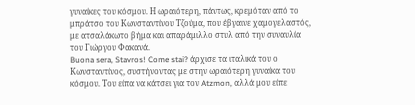γυναίκες του κόσμου. Η ωραιότερη, πάντως, κρεμόταν από το μπράτσο του Κωνσταντίνου Τζούμα, που έβγαινε χαμογελαστός, με ατσαλάκωτο βήμα και απαράμιλλο στυλ από την συναυλία του Γιώργου Φακανά.
Buona sera, Stavros! Come stai? άρχισε τα ιταλικά του ο Κωνσταντίνος, συστήνοντας με στην ωραιότερη γυναίκα του κόσμου. Του είπα να κάτσει για τον Atzmon, αλλά μου είπε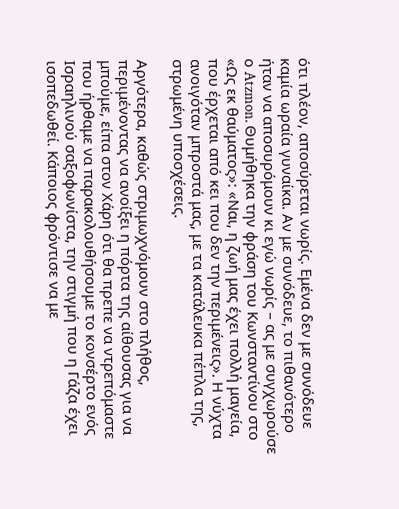ότι πλέον, αποσύρεται νωρίς. Εμένα δεν με συνόδευε καμία ωραία γυναίκα. Αν με συνόδευε, το πιθανότερο ήταν να αποσυρόμουν κι εγώ νωρίς – ας με συγχωρούσε ο Atzmon. Θυμήθηκα την φράση του Κωνσταντίνου στο «Ως εκ θαύματος»: «Ναι, η ζωή μας έχει πολλή μαγεία, που έρχεται από κει που δεν την περιμένεις». Η νύχτα ανοιγόταν μπροστά μας, με τα κατάλευκα πέπλα της, στρωμένη υποσχέσεις.

Αργότερα, καθώς στριμωχνόμουν στο πλήθος, περιμένοντας να ανοίξει η πόρτα της αίθουσας για να μπούμε, είπα στον Χάρη ότι θα πρεπε να ντρεπόμαστε που ήρθαμε να παρακολουθήσουμε το κονσέρτο ενός Ισραηλινού σαξοφωνίστα, την στιγμή που η Γάζα έχει ισοπεδωθεί. Κάποιος φρόντισε να με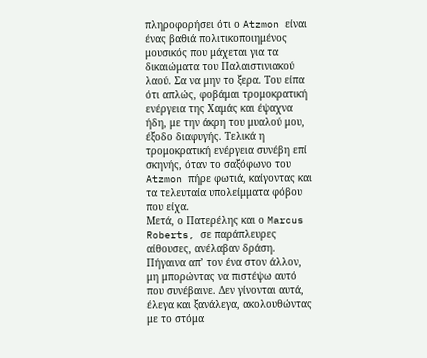πληροφορήσει ότι ο Atzmon είναι ένας βαθιά πολιτικοποιημένος μουσικός που μάχεται για τα δικαιώματα του Παλαιστινιακού λαού. Σα να μην το ξερα. Του είπα ότι απλώς, φοβάμαι τρομοκρατική ενέργεια της Χαμάς και έψαχνα ήδη, με την άκρη του μυαλού μου, έξοδο διαφυγής. Τελικά η τρομοκρατική ενέργεια συνέβη επί σκηνής, όταν το σαξόφωνο του Atzmon πήρε φωτιά, καίγοντας και τα τελευταία υπολείμματα φόβου που είχα.
Μετά, ο Πατερέλης και ο Marcus Roberts, σε παράπλευρες αίθουσες, ανέλαβαν δράση. Πήγαινα απ’ τον ένα στον άλλον, μη μπορώντας να πιστέψω αυτό που συνέβαινε. Δεν γίνονται αυτά, έλεγα και ξανάλεγα, ακολουθώντας με το στόμα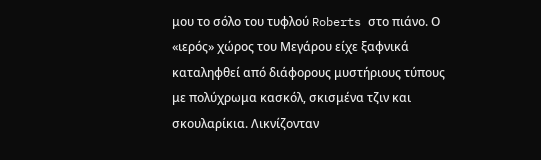μου το σόλο του τυφλού Roberts στο πιάνο. Ο «ιερός» χώρος του Μεγάρου είχε ξαφνικά καταληφθεί από διάφορους μυστήριους τύπους με πολύχρωμα κασκόλ, σκισμένα τζιν και σκουλαρίκια. Λικνίζονταν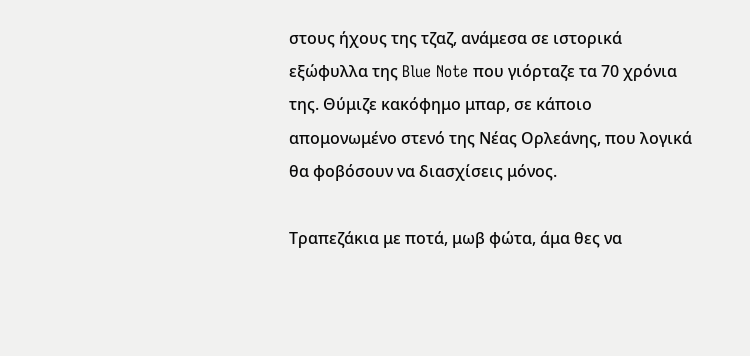στους ήχους της τζαζ, ανάμεσα σε ιστορικά εξώφυλλα της Blue Note που γιόρταζε τα 70 χρόνια της. Θύμιζε κακόφημο μπαρ, σε κάποιο απομονωμένο στενό της Νέας Ορλεάνης, που λογικά θα φοβόσουν να διασχίσεις μόνος.

Τραπεζάκια με ποτά, μωβ φώτα, άμα θες να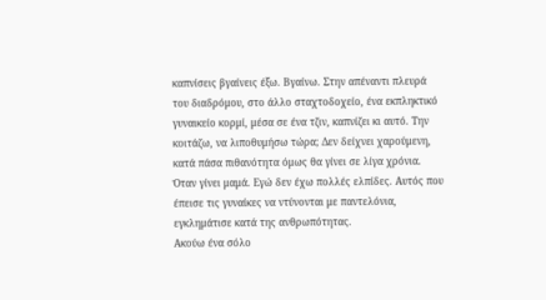καπνίσεις βγαίνεις έξω. Βγαίνω. Στην απέναντι πλευρά του διαδρόμου, στο άλλο σταχτοδοχείο, ένα εκπληκτικό γυναικείο κορμί, μέσα σε ένα τζιν, καπνίζει κι αυτό. Την κοιτάζω, να λιποθυμήσω τώρα; Δεν δείχνει χαρούμενη, κατά πάσα πιθανότητα όμως θα γίνει σε λίγα χρόνια. Όταν γίνει μαμά. Εγώ δεν έχω πολλές ελπίδες. Αυτός που έπεισε τις γυναίκες να ντύνονται με παντελόνια, εγκλημάτισε κατά της ανθρωπότητας.
Ακούω ένα σόλο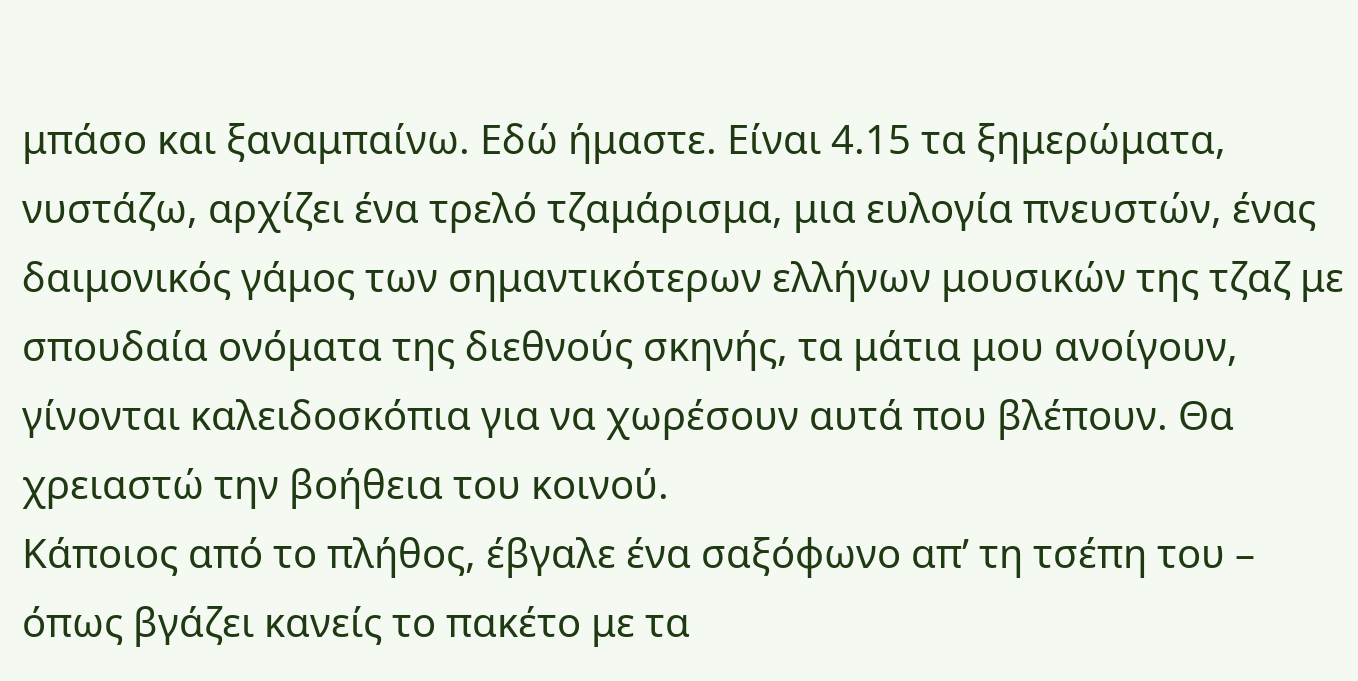μπάσο και ξαναμπαίνω. Εδώ ήμαστε. Είναι 4.15 τα ξημερώματα, νυστάζω, αρχίζει ένα τρελό τζαμάρισμα, μια ευλογία πνευστών, ένας δαιμονικός γάμος των σημαντικότερων ελλήνων μουσικών της τζαζ με σπουδαία ονόματα της διεθνούς σκηνής, τα μάτια μου ανοίγουν, γίνονται καλειδοσκόπια για να χωρέσουν αυτά που βλέπουν. Θα χρειαστώ την βοήθεια του κοινού.
Κάποιος από το πλήθος, έβγαλε ένα σαξόφωνο απ’ τη τσέπη του – όπως βγάζει κανείς το πακέτο με τα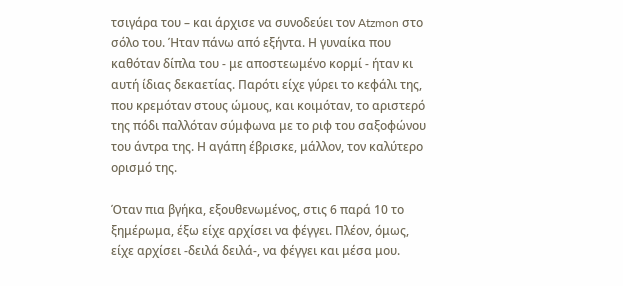τσιγάρα του – και άρχισε να συνοδεύει τον Atzmon στο σόλο του. Ήταν πάνω από εξήντα. Η γυναίκα που καθόταν δίπλα του - με αποστεωμένο κορμί - ήταν κι αυτή ίδιας δεκαετίας. Παρότι είχε γύρει το κεφάλι της, που κρεμόταν στους ώμους, και κοιμόταν, το αριστερό της πόδι παλλόταν σύμφωνα με το ριφ του σαξοφώνου του άντρα της. Η αγάπη έβρισκε, μάλλον, τον καλύτερο ορισμό της.

Όταν πια βγήκα, εξουθενωμένος, στις 6 παρά 10 το ξημέρωμα, έξω είχε αρχίσει να φέγγει. Πλέον, όμως, είχε αρχίσει -δειλά δειλά-, να φέγγει και μέσα μου.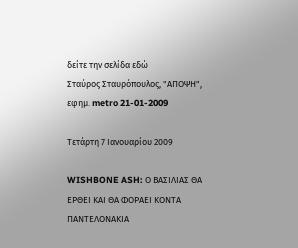δείτε την σελίδα εδώ
Σταύρος Σταυρόπουλος, "ΑΠΟΨΗ", εφημ. metro 21-01-2009

Τετάρτη 7 Ιανουαρίου 2009

WISHBONE ASH: Ο ΒΑΣΙΛΙΑΣ ΘΑ ΕΡΘΕΙ ΚΑΙ ΘΑ ΦΟΡΑΕΙ ΚΟΝΤΑ ΠΑΝΤΕΛΟΝΑΚΙΑ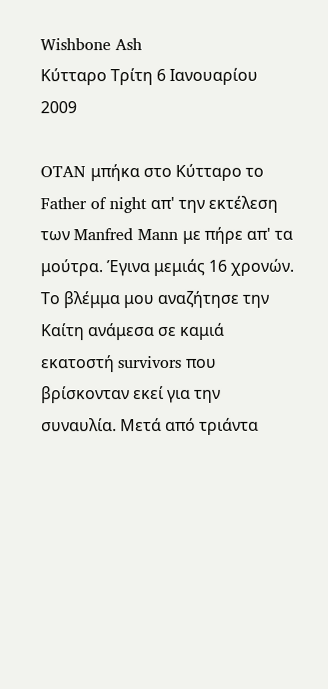Wishbone Ash
Κύτταρο Τρίτη 6 Ιανουαρίου 2009

OTAN μπήκα στο Κύτταρο το Father of night απ' την εκτέλεση των Manfred Mann με πήρε απ' τα μούτρα. Έγινα μεμιάς 16 χρονών. Το βλέμμα μου αναζήτησε την Καίτη ανάμεσα σε καμιά εκατοστή survivors που βρίσκονταν εκεί για την συναυλία. Μετά από τριάντα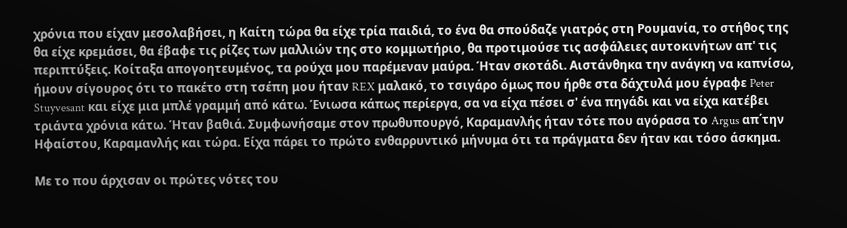χρόνια που είχαν μεσολαβήσει, η Καίτη τώρα θα είχε τρία παιδιά, το ένα θα σπούδαζε γιατρός στη Ρουμανία, το στήθος της θα είχε κρεμάσει, θα έβαφε τις ρίζες των μαλλιών της στο κομμωτήριο, θα προτιμούσε τις ασφάλειες αυτοκινήτων απ' τις περιπτύξεις. Κοίταξα απογοητευμένος, τα ρούχα μου παρέμεναν μαύρα. Ήταν σκοτάδι. Αιστάνθηκα την ανάγκη να καπνίσω, ήμουν σίγουρος ότι το πακέτο στη τσέπη μου ήταν REX μαλακό, το τσιγάρο όμως που ήρθε στα δάχτυλά μου έγραφε Peter Stuyvesant και είχε μια μπλέ γραμμή από κάτω. Ένιωσα κάπως περίεργα, σα να είχα πέσει σ' ένα πηγάδι και να είχα κατέβει τριάντα χρόνια κάτω. Ήταν βαθιά. Συμφωνήσαμε στον πρωθυπουργό, Καραμανλής ήταν τότε που αγόρασα το Argus απ΄την Ηφαίστου, Καραμανλής και τώρα. Είχα πάρει το πρώτο ενθαρρυντικό μήνυμα ότι τα πράγματα δεν ήταν και τόσο άσκημα.

Με το που άρχισαν οι πρώτες νότες του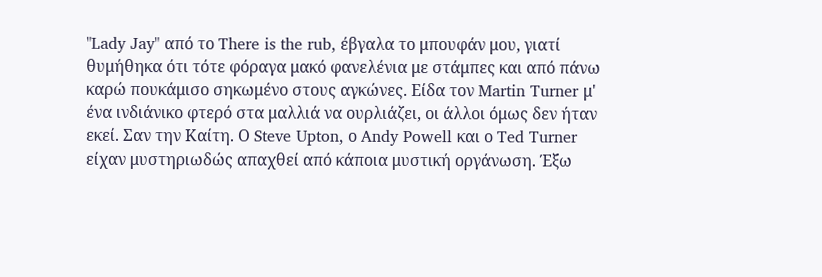"Lady Jay" από το There is the rub, έβγαλα το μπουφάν μου, γιατί θυμήθηκα ότι τότε φόραγα μακό φανελένια με στάμπες και από πάνω καρώ πουκάμισο σηκωμένο στους αγκώνες. Είδα τον Martin Turner μ' ένα ινδιάνικο φτερό στα μαλλιά να ουρλιάζει, οι άλλοι όμως δεν ήταν εκεί. Σαν την Καίτη. Ο Steve Upton, ο Andy Powell και ο Ted Turner είχαν μυστηριωδώς απαχθεί από κάποια μυστική οργάνωση. Έξω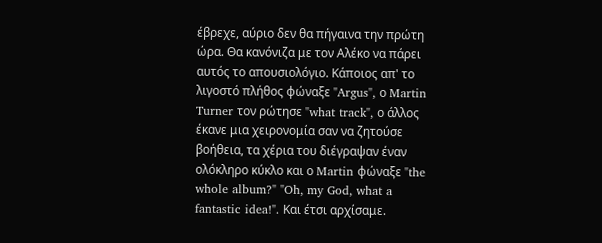έβρεχε, αύριο δεν θα πήγαινα την πρώτη ώρα. Θα κανόνιζα με τον Αλέκο να πάρει αυτός το απουσιολόγιο. Κάποιος απ' το λιγοστό πλήθος φώναξε "Argus", ο Martin Turner τον ρώτησε "what track", ο άλλος έκανε μια χειρονομία σαν να ζητούσε βοήθεια, τα χέρια του διέγραψαν έναν ολόκληρο κύκλο και ο Martin φώναξε "the whole album?" "Oh, my God, what a fantastic idea!". Και έτσι αρχίσαμε.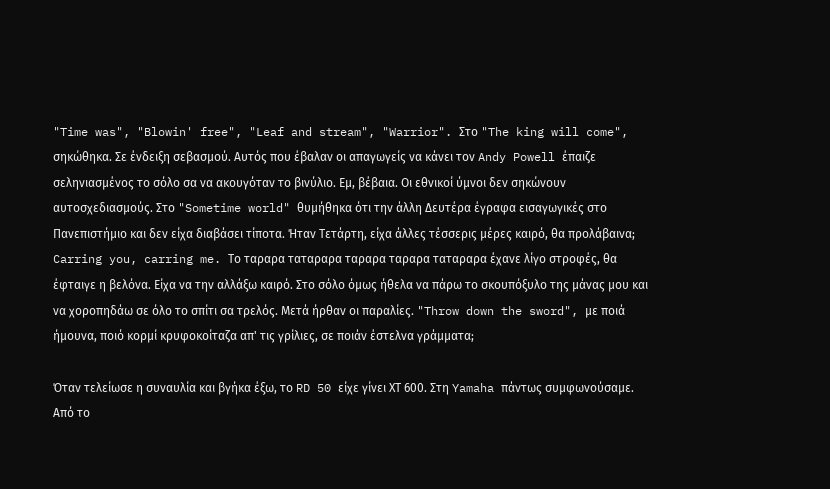"Time was", "Blowin' free", "Leaf and stream", "Warrior". Στο "The king will come", σηκώθηκα. Σε ένδειξη σεβασμού. Αυτός που έβαλαν οι απαγωγείς να κάνει τον Andy Powell έπαιζε σεληνιασμένος το σόλο σα να ακουγόταν το βινύλιο. Εμ, βέβαια. Οι εθνικοί ύμνοι δεν σηκώνουν αυτοσχεδιασμούς. Στο "Sometime world" θυμήθηκα ότι την άλλη Δευτέρα έγραφα εισαγωγικές στο Πανεπιστήμιο και δεν είχα διαβάσει τίποτα. Ήταν Τετάρτη, είχα άλλες τέσσερις μέρες καιρό, θα προλάβαινα;
Carring you, carring me. Το ταραρα ταταραρα ταραρα ταραρα ταταραρα έχανε λίγο στροφές, θα έφταιγε η βελόνα. Είχα να την αλλάξω καιρό. Στο σόλο όμως ήθελα να πάρω το σκουπόξυλο της μάνας μου και να χοροπηδάω σε όλο το σπίτι σα τρελός. Μετά ήρθαν οι παραλίες. "Throw down the sword", με ποιά ήμουνα, ποιό κορμί κρυφοκοίταζα απ' τις γρίλιες, σε ποιάν έστελνα γράμματα;

Όταν τελείωσε η συναυλία και βγήκα έξω, το RD 50 είχε γίνει ΧΤ 600. Στη Yamaha πάντως συμφωνούσαμε. Από το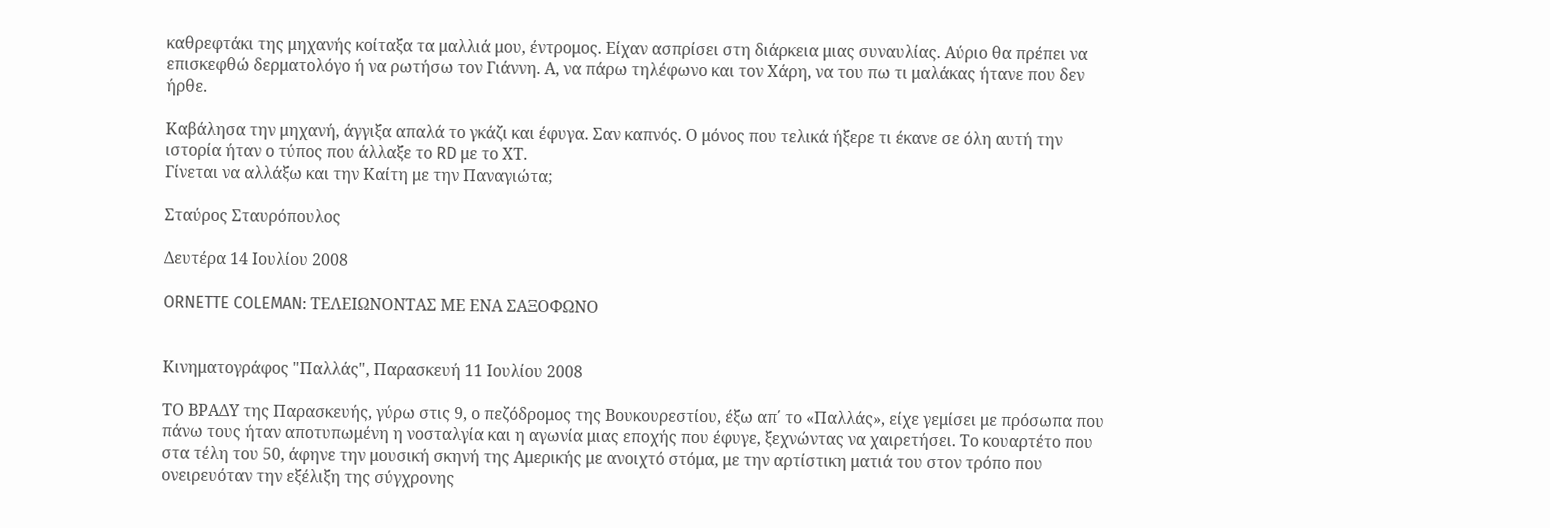καθρεφτάκι της μηχανής κοίταξα τα μαλλιά μου, έντρομος. Είχαν ασπρίσει στη διάρκεια μιας συναυλίας. Αύριο θα πρέπει να επισκεφθώ δερματολόγο ή να ρωτήσω τον Γιάννη. Α, να πάρω τηλέφωνο και τον Χάρη, να του πω τι μαλάκας ήτανε που δεν ήρθε.

Καβάλησα την μηχανή, άγγιξα απαλά το γκάζι και έφυγα. Σαν καπνός. Ο μόνος που τελικά ήξερε τι έκανε σε όλη αυτή την ιστορία ήταν ο τύπος που άλλαξε το RD με το ΧΤ.
Γίνεται να αλλάξω και την Καίτη με την Παναγιώτα;

Σταύρος Σταυρόπουλος

Δευτέρα 14 Ιουλίου 2008

ORNETTE COLEMAN: ΤΕΛEIΩΝΟΝΤΑΣ ΜΕ ΕΝΑ ΣΑΞΟΦΩΝΟ


Κινηματογράφος "Παλλάς", Παρασκευή 11 Ιουλίου 2008

ΤΟ ΒΡΑΔΥ της Παρασκευής, γύρω στις 9, ο πεζόδρομος της Βουκουρεστίου, έξω απ΄ το «Παλλάς», είχε γεμίσει με πρόσωπα που πάνω τους ήταν αποτυπωμένη η νοσταλγία και η αγωνία μιας εποχής που έφυγε, ξεχνώντας να χαιρετήσει. Το κουαρτέτο που στα τέλη του 50, άφηνε την μουσική σκηνή της Αμερικής με ανοιχτό στόμα, με την αρτίστικη ματιά του στον τρόπο που ονειρευόταν την εξέλιξη της σύγχρονης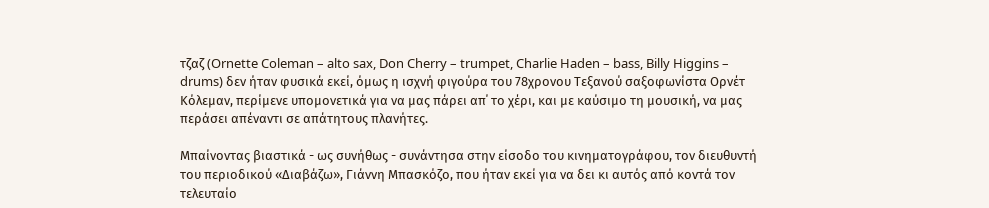τζαζ (Ornette Coleman – alto sax, Don Cherry – trumpet, Charlie Haden – bass, Billy Higgins – drums) δεν ήταν φυσικά εκεί, όμως η ισχνή φιγούρα του 78χρονου Τεξανού σαξοφωνίστα Ορνέτ Κόλεμαν, περίμενε υπομονετικά για να μας πάρει απ΄ το χέρι, και με καύσιμο τη μουσική, να μας περάσει απέναντι σε απάτητους πλανήτες.

Μπαίνοντας βιαστικά - ως συνήθως - συνάντησα στην είσοδο του κινηματογράφου, τον διευθυντή του περιοδικού «Διαβάζω», Γιάννη Μπασκόζο, που ήταν εκεί για να δει κι αυτός από κοντά τον τελευταίο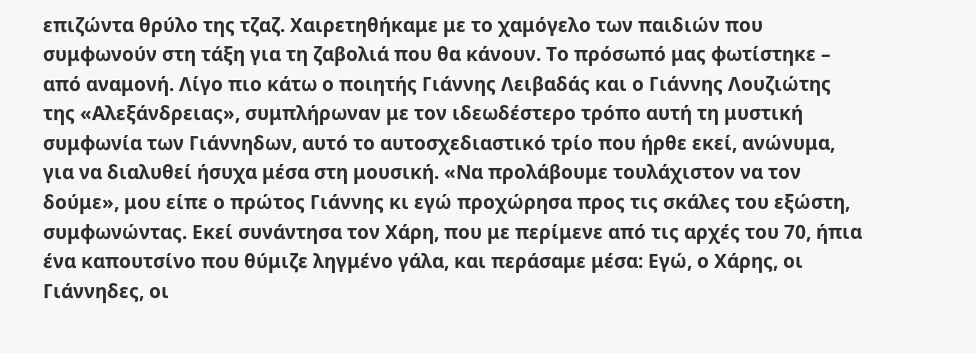επιζώντα θρύλο της τζαζ. Χαιρετηθήκαμε με το χαμόγελο των παιδιών που συμφωνούν στη τάξη για τη ζαβολιά που θα κάνουν. Το πρόσωπό μας φωτίστηκε – από αναμονή. Λίγο πιο κάτω ο ποιητής Γιάννης Λειβαδάς και ο Γιάννης Λουζιώτης της «Αλεξάνδρειας», συμπλήρωναν με τον ιδεωδέστερο τρόπο αυτή τη μυστική συμφωνία των Γιάννηδων, αυτό το αυτοσχεδιαστικό τρίο που ήρθε εκεί, ανώνυμα, για να διαλυθεί ήσυχα μέσα στη μουσική. «Να προλάβουμε τουλάχιστον να τον δούμε», μου είπε ο πρώτος Γιάννης κι εγώ προχώρησα προς τις σκάλες του εξώστη, συμφωνώντας. Εκεί συνάντησα τον Χάρη, που με περίμενε από τις αρχές του 70, ήπια ένα καπουτσίνο που θύμιζε ληγμένο γάλα, και περάσαμε μέσα: Εγώ, ο Χάρης, οι Γιάννηδες, οι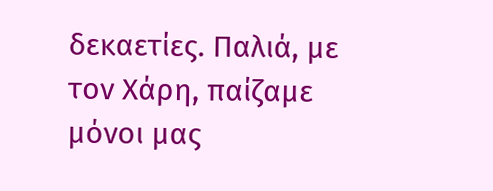δεκαετίες. Παλιά, με τον Χάρη, παίζαμε μόνοι μας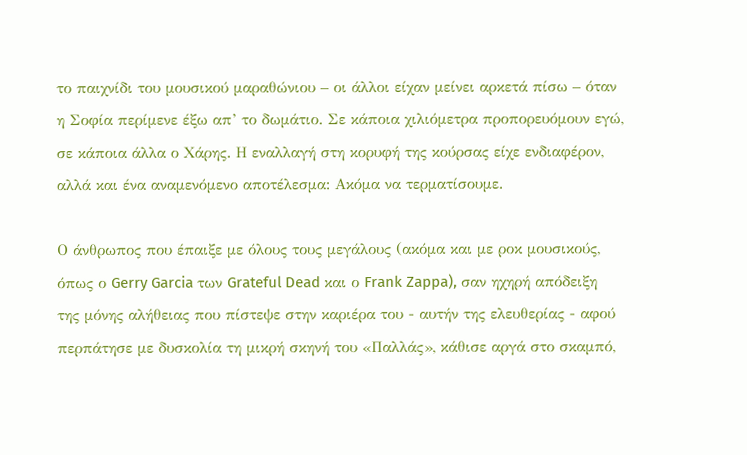το παιχνίδι του μουσικού μαραθώνιου – οι άλλοι είχαν μείνει αρκετά πίσω – όταν η Σοφία περίμενε έξω απ’ το δωμάτιο. Σε κάποια χιλιόμετρα προπορευόμουν εγώ, σε κάποια άλλα ο Χάρης. Η εναλλαγή στη κορυφή της κούρσας είχε ενδιαφέρον, αλλά και ένα αναμενόμενο αποτέλεσμα: Ακόμα να τερματίσουμε.

Ο άνθρωπος που έπαιξε με όλους τους μεγάλους (ακόμα και με ροκ μουσικούς, όπως ο Gerry Garcia των Grateful Dead και ο Frank Zappa), σαν ηχηρή απόδειξη της μόνης αλήθειας που πίστεψε στην καριέρα του - αυτήν της ελευθερίας - αφού περπάτησε με δυσκολία τη μικρή σκηνή του «Παλλάς», κάθισε αργά στο σκαμπό,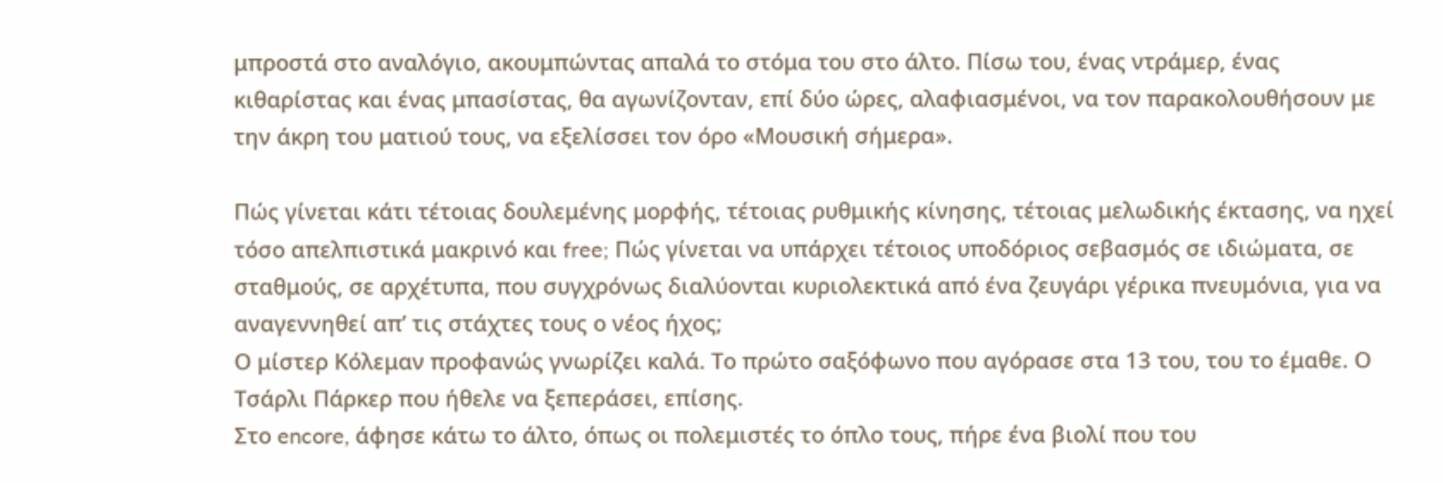μπροστά στο αναλόγιο, ακουμπώντας απαλά το στόμα του στο άλτο. Πίσω του, ένας ντράμερ, ένας κιθαρίστας και ένας μπασίστας, θα αγωνίζονταν, επί δύο ώρες, αλαφιασμένοι, να τον παρακολουθήσουν με την άκρη του ματιού τους, να εξελίσσει τον όρο «Μουσική σήμερα».

Πώς γίνεται κάτι τέτοιας δουλεμένης μορφής, τέτοιας ρυθμικής κίνησης, τέτοιας μελωδικής έκτασης, να ηχεί τόσο απελπιστικά μακρινό και free; Πώς γίνεται να υπάρχει τέτοιος υποδόριος σεβασμός σε ιδιώματα, σε σταθμούς, σε αρχέτυπα, που συγχρόνως διαλύονται κυριολεκτικά από ένα ζευγάρι γέρικα πνευμόνια, για να αναγεννηθεί απ’ τις στάχτες τους ο νέος ήχος;
Ο μίστερ Κόλεμαν προφανώς γνωρίζει καλά. Το πρώτο σαξόφωνο που αγόρασε στα 13 του, του το έμαθε. Ο Τσάρλι Πάρκερ που ήθελε να ξεπεράσει, επίσης.
Στο encore, άφησε κάτω το άλτο, όπως οι πολεμιστές το όπλο τους, πήρε ένα βιολί που του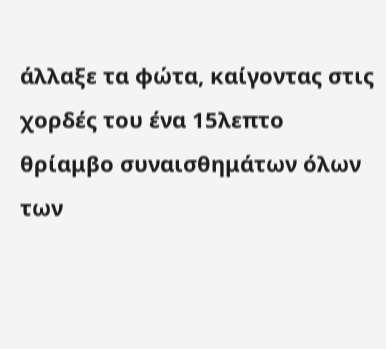άλλαξε τα φώτα, καίγοντας στις χορδές του ένα 15λεπτο θρίαμβο συναισθημάτων όλων των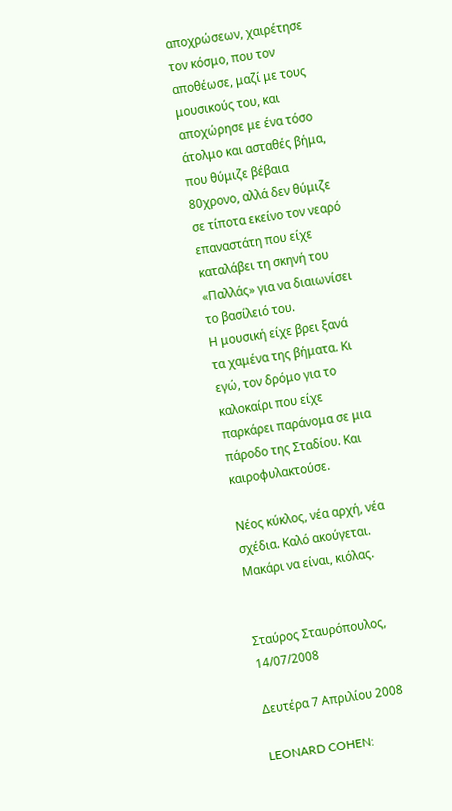αποχρώσεων, χαιρέτησε τον κόσμο, που τον αποθέωσε, μαζί με τους μουσικούς του, και αποχώρησε με ένα τόσο άτολμο και ασταθές βήμα, που θύμιζε βέβαια 80χρονο, αλλά δεν θύμιζε σε τίποτα εκείνο τον νεαρό επαναστάτη που είχε καταλάβει τη σκηνή του «Παλλάς» για να διαιωνίσει το βασίλειό του.
Η μουσική είχε βρει ξανά τα χαμένα της βήματα. Κι εγώ, τον δρόμο για το καλοκαίρι που είχε παρκάρει παράνομα σε μια πάροδο της Σταδίου. Και καιροφυλακτούσε.

Νέος κύκλος, νέα αρχή, νέα σχέδια. Καλό ακούγεται. Μακάρι να είναι, κιόλας.


Σταύρος Σταυρόπουλος, 14/07/2008

Δευτέρα 7 Απριλίου 2008

LEONARD COHEN: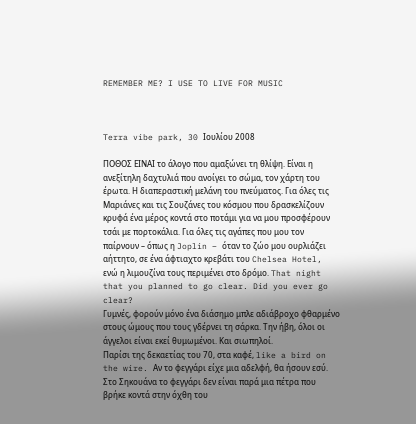REMEMBER ME? I USE TO LIVE FOR MUSIC



Terra vibe park, 30 Ιουλίου 2008

ΠΟΘΟΣ ΕΙΝΑΙ το άλογο που αμαξώνει τη θλίψη. Είναι η ανεξίτηλη δαχτυλιά που ανοίγει το σώμα, τον χάρτη του έρωτα. Η διαπεραστική μελάνη του πνεύματος. Για όλες τις Μαριάνες και τις Σουζάνες του κόσμου που δρασκελίζουν κρυφά ένα μέρος κοντά στο ποτάμι για να μου προσφέρουν τσάι με πορτοκάλια. Για όλες τις αγάπες που μου τον παίρνουν – όπως η Joplin – όταν το ζώο μου ουρλιάζει αήττητο, σε ένα άφτιαχτο κρεβάτι του Chelsea Hotel, ενώ η λιμουζίνα τους περιμένει στο δρόμο. That night that you planned to go clear. Did you ever go clear?
Γυμνές, φορούν μόνο ένα διάσημο μπλε αδιάβροχο φθαρμένο στους ώμους που τους γδέρνει τη σάρκα. Την ήβη, όλοι οι άγγελοι είναι εκεί θυμωμένοι. Και σιωπηλοί.
Παρίσι της δεκαετίας του 70, στα καφέ, like a bird on the wire. Αν το φεγγάρι είχε μια αδελφή, θα ήσουν εσύ. Στο Σηκουάνα το φεγγάρι δεν είναι παρά μια πέτρα που βρήκε κοντά στην όχθη του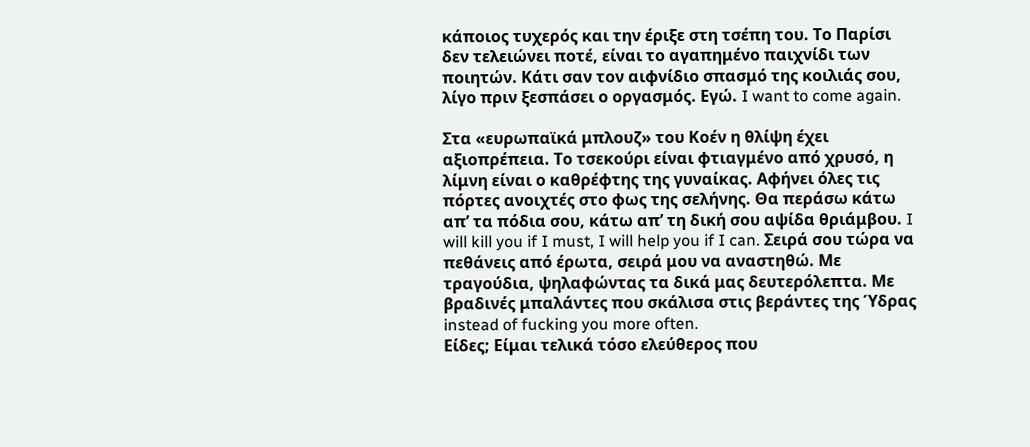κάποιος τυχερός και την έριξε στη τσέπη του. Το Παρίσι δεν τελειώνει ποτέ, είναι το αγαπημένο παιχνίδι των ποιητών. Κάτι σαν τον αιφνίδιο σπασμό της κοιλιάς σου, λίγο πριν ξεσπάσει ο οργασμός. Εγώ. I want to come again.

Στα «ευρωπαϊκά μπλουζ» του Κοέν η θλίψη έχει αξιοπρέπεια. Το τσεκούρι είναι φτιαγμένο από χρυσό, η λίμνη είναι ο καθρέφτης της γυναίκας. Αφήνει όλες τις πόρτες ανοιχτές στο φως της σελήνης. Θα περάσω κάτω απ’ τα πόδια σου, κάτω απ’ τη δική σου αψίδα θριάμβου. I will kill you if I must, I will help you if I can. Σειρά σου τώρα να πεθάνεις από έρωτα, σειρά μου να αναστηθώ. Με τραγούδια, ψηλαφώντας τα δικά μας δευτερόλεπτα. Με βραδινές μπαλάντες που σκάλισα στις βεράντες της Ύδρας instead of fucking you more often.
Είδες; Είμαι τελικά τόσο ελεύθερος που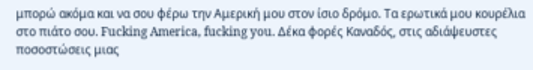μπορώ ακόμα και να σου φέρω την Αμερική μου στον ίσιο δρόμο. Τα ερωτικά μου κουρέλια στο πιάτο σου. Fucking America, fucking you. Δέκα φορές Καναδός, στις αδιάψευστες ποσοστώσεις μιας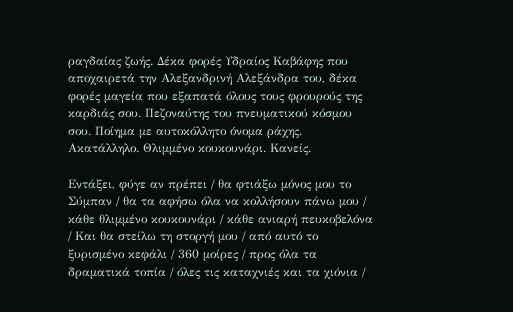ραγδαίας ζωής. Δέκα φορές Υδραίος Καβάφης που αποχαιρετά την Αλεξανδρινή Αλεξάνδρα του, δέκα φορές μαγεία που εξαπατά όλους τους φρουρούς της καρδιάς σου. Πεζοναύτης του πνευματικού κόσμου σου. Ποίημα με αυτοκόλλητο όνομα ράχης. Ακατάλληλο. Θλιμμένο κουκουνάρι. Κανείς.

Εντάξει, φύγε αν πρέπει / θα φτιάξω μόνος μου το Σύμπαν / θα τα αφήσω όλα να κολλήσουν πάνω μου / κάθε θλιμμένο κουκουνάρι / κάθε ανιαρή πευκοβελόνα / Και θα στείλω τη στοργή μου / από αυτό το ξυρισμένο κεφάλι / 360 μοίρες / προς όλα τα δραματικά τοπία / όλες τις καταχνιές και τα χιόνια /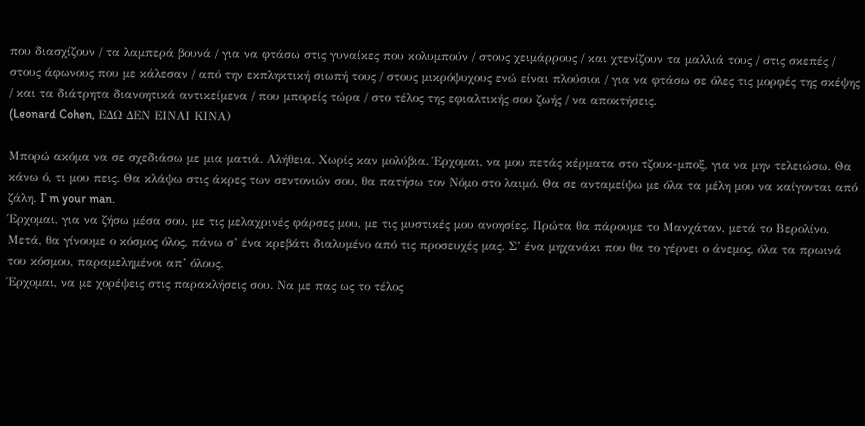που διασχίζουν / τα λαμπερά βουνά / για να φτάσω στις γυναίκες που κολυμπούν / στους χειμάρρους / και χτενίζουν τα μαλλιά τους / στις σκεπές / στους άφωνους που με κάλεσαν / από την εκπληκτική σιωπή τους / στους μικρόψυχους ενώ είναι πλούσιοι / για να φτάσω σε όλες τις μορφές της σκέψης / και τα διάτρητα διανοητικά αντικείμενα / που μπορείς τώρα / στο τέλος της εφιαλτικής σου ζωής / να αποκτήσεις.
(Leonard Cohen, ΕΔΩ ΔΕΝ ΕΙΝΑΙ ΚΙΝΑ)

Μπορώ ακόμα να σε σχεδιάσω με μια ματιά. Αλήθεια. Χωρίς καν μολύβια. Έρχομαι, να μου πετάς κέρματα στο τζουκ-μποξ, για να μην τελειώσω. Θα κάνω ό, τι μου πεις. Θα κλάψω στις άκρες των σεντονιών σου, θα πατήσω τον Νόμο στο λαιμό. Θα σε ανταμείψω με όλα τα μέλη μου να καίγονται από ζάλη. I’ m your man.
Έρχομαι, για να ζήσω μέσα σου, με τις μελαχρινές φάρσες μου, με τις μυστικές μου ανοησίες. Πρώτα θα πάρουμε το Μανχάταν, μετά το Βερολίνο. Μετά, θα γίνουμε ο κόσμος όλος, πάνω σ’ ένα κρεβάτι διαλυμένο από τις προσευχές μας. Σ’ ένα μηχανάκι που θα το γέρνει ο άνεμος, όλα τα πρωινά του κόσμου, παραμελημένοι απ’ όλους.
Έρχομαι, να με χορέψεις στις παρακλήσεις σου. Να με πας ως το τέλος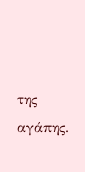της αγάπης.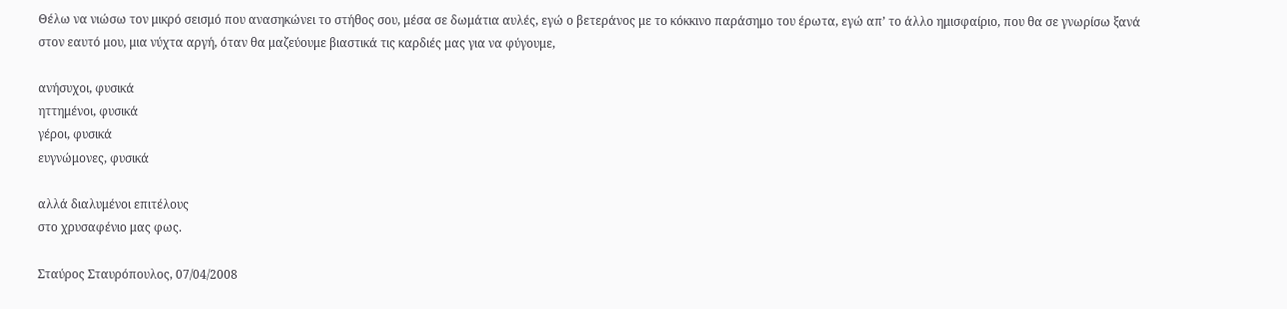Θέλω να νιώσω τον μικρό σεισμό που ανασηκώνει το στήθος σου, μέσα σε δωμάτια αυλές, εγώ ο βετεράνος με το κόκκινο παράσημο του έρωτα, εγώ απ’ το άλλο ημισφαίριο, που θα σε γνωρίσω ξανά στον εαυτό μου, μια νύχτα αργή, όταν θα μαζεύουμε βιαστικά τις καρδιές μας για να φύγουμε,

ανήσυχοι, φυσικά
ηττημένοι, φυσικά
γέροι, φυσικά
ευγνώμονες, φυσικά

αλλά διαλυμένοι επιτέλους
στο χρυσαφένιο μας φως.

Σταύρος Σταυρόπουλος, 07/04/2008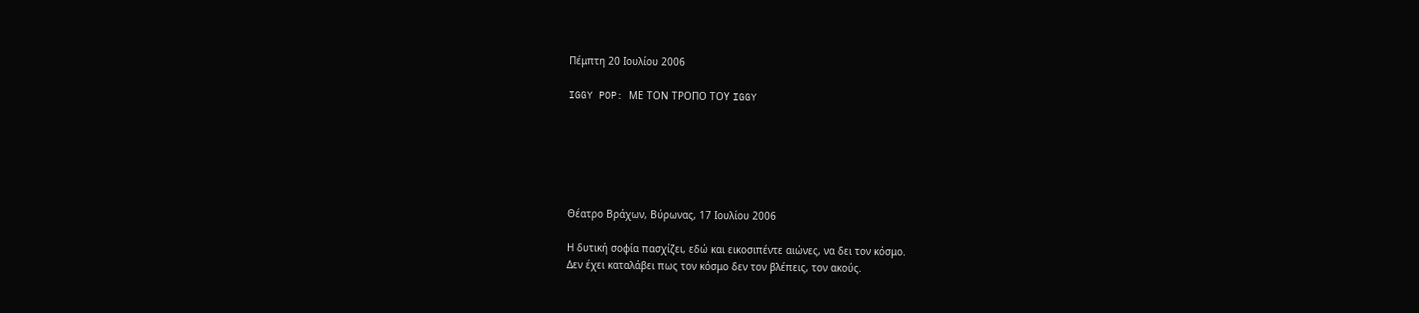Πέμπτη 20 Ιουλίου 2006

IGGY POP: ΜΕ ΤΟΝ ΤΡΟΠΟ ΤΟΥ IGGY






Θέατρο Βράχων, Βύρωνας, 17 Ιουλίου 2006

Η δυτική σοφία πασχίζει, εδώ και εικοσιπέντε αιώνες, να δει τον κόσμο.
Δεν έχει καταλάβει πως τον κόσμο δεν τον βλέπεις, τον ακούς.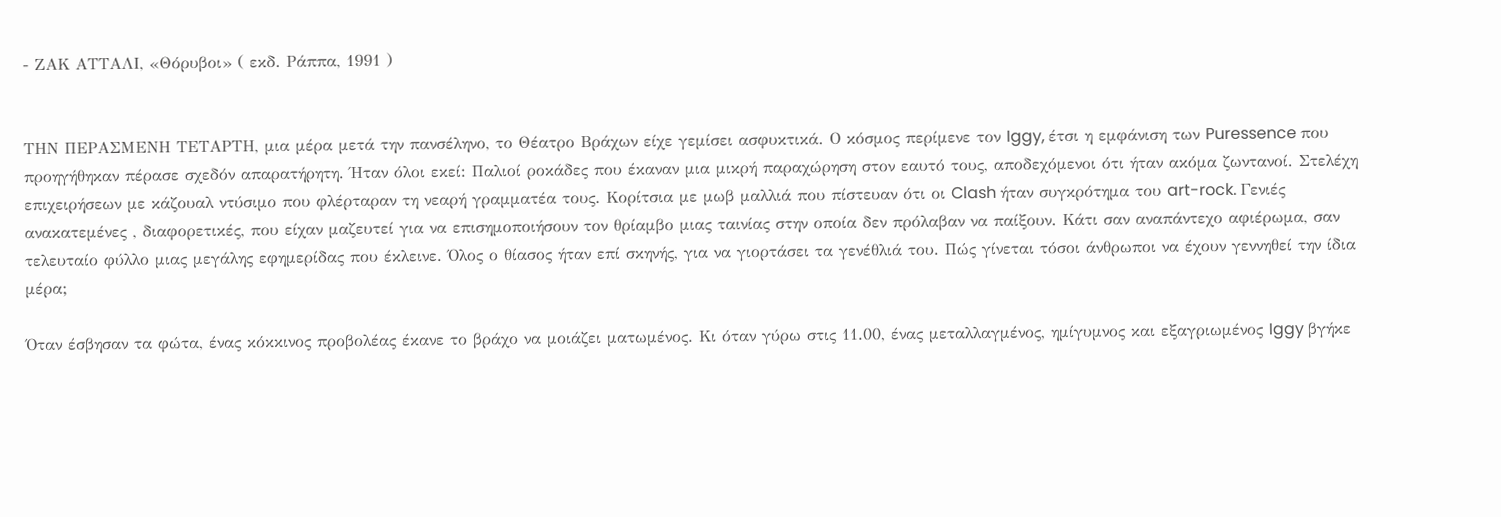- ΖΑΚ ΑΤΤΑΛΙ, «Θόρυβοι» ( εκδ. Ράππα, 1991 )


ΤΗΝ ΠΕΡΑΣΜΕΝΗ ΤΕΤΑΡΤΗ, μια μέρα μετά την πανσέληνο, το Θέατρο Βράχων είχε γεμίσει ασφυκτικά. Ο κόσμος περίμενε τον Iggy, έτσι η εμφάνιση των Puressence που προηγήθηκαν πέρασε σχεδόν απαρατήρητη. Ήταν όλοι εκεί: Παλιοί ροκάδες που έκαναν μια μικρή παραχώρηση στον εαυτό τους, αποδεχόμενοι ότι ήταν ακόμα ζωντανοί. Στελέχη επιχειρήσεων με κάζουαλ ντύσιμο που φλέρταραν τη νεαρή γραμματέα τους. Κορίτσια με μωβ μαλλιά που πίστευαν ότι οι Clash ήταν συγκρότημα του art-rock. Γενιές ανακατεμένες , διαφορετικές, που είχαν μαζευτεί για να επισημοποιήσουν τον θρίαμβο μιας ταινίας στην οποία δεν πρόλαβαν να παίξουν. Κάτι σαν αναπάντεχο αφιέρωμα, σαν τελευταίο φύλλο μιας μεγάλης εφημερίδας που έκλεινε. Όλος ο θίασος ήταν επί σκηνής, για να γιορτάσει τα γενέθλιά του. Πώς γίνεται τόσοι άνθρωποι να έχουν γεννηθεί την ίδια μέρα;

Όταν έσβησαν τα φώτα, ένας κόκκινος προβολέας έκανε το βράχο να μοιάζει ματωμένος. Κι όταν γύρω στις 11.00, ένας μεταλλαγμένος, ημίγυμνος και εξαγριωμένος Iggy βγήκε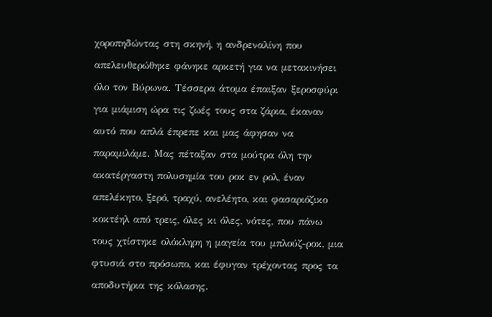χοροπηδώντας στη σκηνή, η ανδρεναλίνη που απελευθερώθηκε φάνηκε αρκετή για να μετακινήσει όλο τον Βύρωνα. Τέσσερα άτομα έπαιξαν ξεροσφύρι για μιάμιση ώρα τις ζωές τους στα ζάρια, έκαναν αυτό που απλά έπρεπε και μας άφησαν να παραμιλάμε. Μας πέταξαν στα μούτρα όλη την ακατέργαστη πολυσημία του ροκ εν ρολ, έναν απελέκητο, ξερό, τραχύ, ανελέητο, και φασαριόζικο κοκτέηλ από τρεις, όλες κι όλες, νότες, που πάνω τους χτίστηκε ολόκληρη η μαγεία του μπλούζ-ροκ, μια φτυσιά στο πρόσωπο, και έφυγαν τρέχοντας προς τα αποδυτήρια της κόλασης.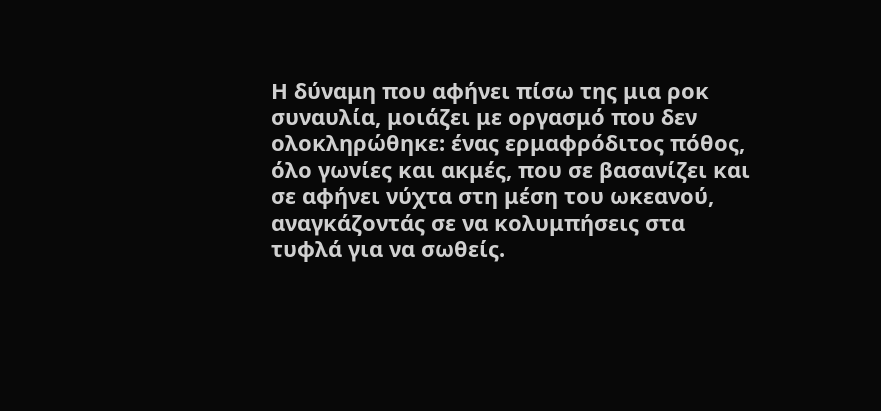Η δύναμη που αφήνει πίσω της μια ροκ συναυλία, μοιάζει με οργασμό που δεν ολοκληρώθηκε: ένας ερμαφρόδιτος πόθος, όλο γωνίες και ακμές, που σε βασανίζει και σε αφήνει νύχτα στη μέση του ωκεανού, αναγκάζοντάς σε να κολυμπήσεις στα τυφλά για να σωθείς.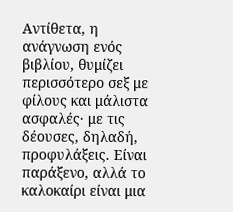Αντίθετα, η ανάγνωση ενός βιβλίου, θυμίζει περισσότερο σεξ με φίλους και μάλιστα ασφαλές· με τις δέουσες, δηλαδή, προφυλάξεις. Είναι παράξενο, αλλά το καλοκαίρι είναι μια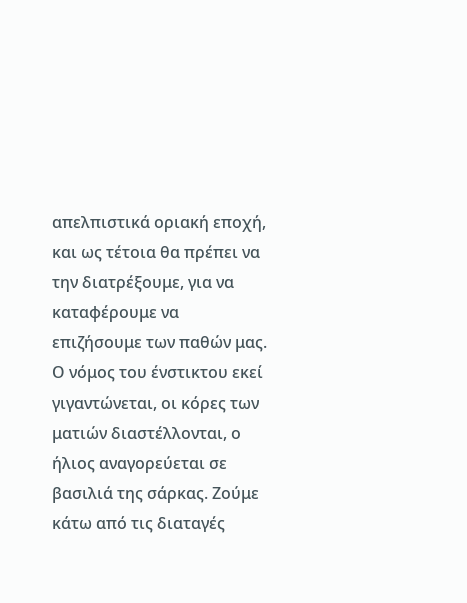απελπιστικά οριακή εποχή, και ως τέτοια θα πρέπει να την διατρέξουμε, για να καταφέρουμε να επιζήσουμε των παθών μας. Ο νόμος του ένστικτου εκεί γιγαντώνεται, οι κόρες των ματιών διαστέλλονται, ο ήλιος αναγορεύεται σε βασιλιά της σάρκας. Ζούμε κάτω από τις διαταγές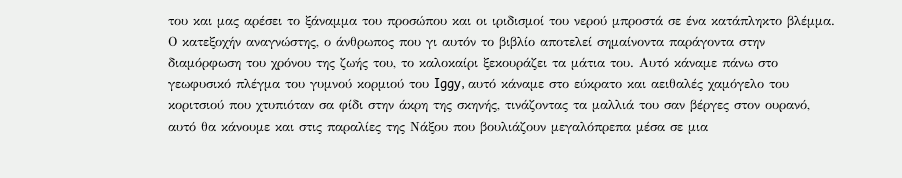του και μας αρέσει το ξάναμμα του προσώπου και οι ιριδισμοί του νερού μπροστά σε ένα κατάπληκτο βλέμμα. Ο κατεξοχήν αναγνώστης, ο άνθρωπος που γι αυτόν το βιβλίο αποτελεί σημαίνοντα παράγοντα στην διαμόρφωση του χρόνου της ζωής του, το καλοκαίρι ξεκουράζει τα μάτια του. Αυτό κάναμε πάνω στο γεωφυσικό πλέγμα του γυμνού κορμιού του Iggy, αυτό κάναμε στο εύκρατο και αειθαλές χαμόγελο του κοριτσιού που χτυπιόταν σα φίδι στην άκρη της σκηνής, τινάζοντας τα μαλλιά του σαν βέργες στον ουρανό, αυτό θα κάνουμε και στις παραλίες της Νάξου που βουλιάζουν μεγαλόπρεπα μέσα σε μια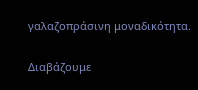γαλαζοπράσινη μοναδικότητα.

Διαβάζουμε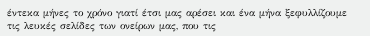έντεκα μήνες το χρόνο γιατί έτσι μας αρέσει και ένα μήνα ξεφυλλίζουμε τις λευκές σελίδες των ονείρων μας, που τις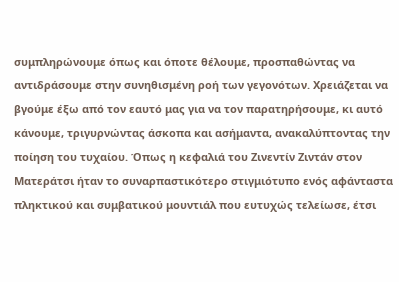συμπληρώνουμε όπως και όποτε θέλουμε, προσπαθώντας να αντιδράσουμε στην συνηθισμένη ροή των γεγονότων. Χρειάζεται να βγούμε έξω από τον εαυτό μας για να τον παρατηρήσουμε, κι αυτό κάνουμε, τριγυρνώντας άσκοπα και ασήμαντα, ανακαλύπτοντας την ποίηση του τυχαίου. Όπως η κεφαλιά του Ζινεντίν Ζιντάν στον Ματεράτσι ήταν το συναρπαστικότερο στιγμιότυπο ενός αφάνταστα πληκτικού και συμβατικού μουντιάλ που ευτυχώς τελείωσε, έτσι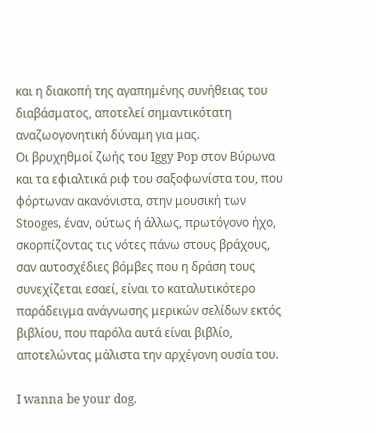και η διακοπή της αγαπημένης συνήθειας του διαβάσματος, αποτελεί σημαντικότατη αναζωογονητική δύναμη για μας.
Οι βρυχηθμοί ζωής του Iggy Pop στον Βύρωνα και τα εφιαλτικά ριφ του σαξοφωνίστα του, που φόρτωναν ακανόνιστα, στην μουσική των Stooges, έναν, ούτως ή άλλως, πρωτόγονο ήχο, σκορπίζοντας τις νότες πάνω στους βράχους, σαν αυτοσχέδιες βόμβες που η δράση τους συνεχίζεται εσαεί, είναι το καταλυτικότερο παράδειγμα ανάγνωσης μερικών σελίδων εκτός βιβλίου, που παρόλα αυτά είναι βιβλίο, αποτελώντας μάλιστα την αρχέγονη ουσία του.

I wanna be your dog.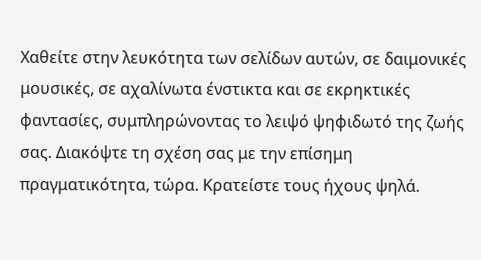Χαθείτε στην λευκότητα των σελίδων αυτών, σε δαιμονικές μουσικές, σε αχαλίνωτα ένστικτα και σε εκρηκτικές φαντασίες, συμπληρώνοντας το λειψό ψηφιδωτό της ζωής σας. Διακόψτε τη σχέση σας με την επίσημη πραγματικότητα, τώρα. Κρατείστε τους ήχους ψηλά.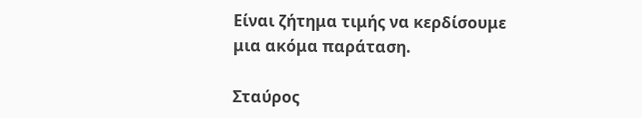Είναι ζήτημα τιμής να κερδίσουμε μια ακόμα παράταση.

Σταύρος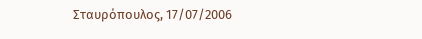Σταυρόπουλος, 17/07/2006